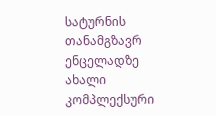სატურნის თანამგზავრ ენცელადზე ახალი კომპლექსური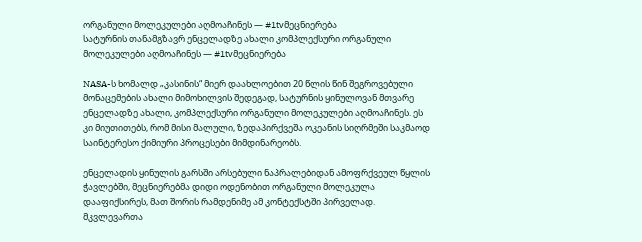ორგანული მოლეკულები აღმოაჩინეს — #1tvმეცნიერება
სატურნის თანამგზავრ ენცელადზე ახალი კომპლექსური ორგანული მოლეკულები აღმოაჩინეს — #1tvმეცნიერება

NASA-ს ხომალდ „კასინის“ მიერ დაახლოებით 20 წლის წინ შეგროვებული მონაცემების ახალი მიმოხილვის შედეგად, სატურნის ყინულოვან მთვარე ენცელადზე ახალი, კომპლექსური ორგანული მოლეკულები აღმოაჩინეს. ეს კი მიუთითებს, რომ მისი მალული, ზედაპირქვეშა ოკეანის სიღრმეში საკმაოდ საინტერესო ქიმიური პროცესები მიმდინარეობს.

ენცელადის ყინულის გარსში არსებული ნაპრალებიდან ამოფრქვეულ წყლის ჭავლებში, მეცნიერებმა დიდი ოდენობით ორგანული მოლეკულა დააფიქსირეს, მათ შორის რამდენიმე ამ კონტექსტში პირველად. მკვლევართა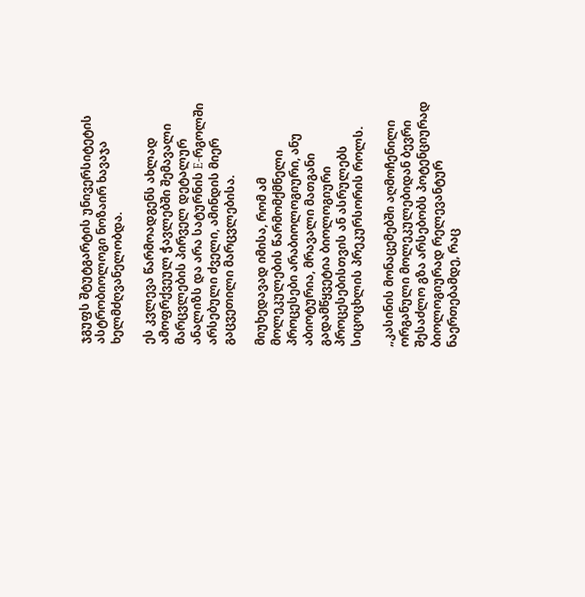ჯგუფს შტუტგარტის უნივერსიტეტის ასტრობიოლოგი ნოზაირ ხავაჯა ხელმძღვანელობდა.

ეს კვლევა წარმოადგენს ახლად ამოფრქვეულ ჭავლებში შემავალი მარცვლების პირველ დეტალურ ანალიზს და არა სატურნის E-რგოლში არსებული ძველი, ამინდის მიერ გაცვეთილი მარცვლებისა.

მიუხედავად იმისა, რომ ამ მოლეკულების წარმომქმნელი პროცესები არაბიოლოგიური, ანუ აბიოტურია, მრავალი მათგანი გადამწყვეტია ბიოლოგიური პროცესებისთვის ან ასრულებს სიცოცხლის პრეკურსორის როლს.

„კასინის მონაცემებში აღმოჩენილი ორგანული მოლეკულებიდან ბევრი შესაძლო გზა არსებობს პოტენციურად ბიოლოგიურად რელევანტურ ნაერთებამდე, რაც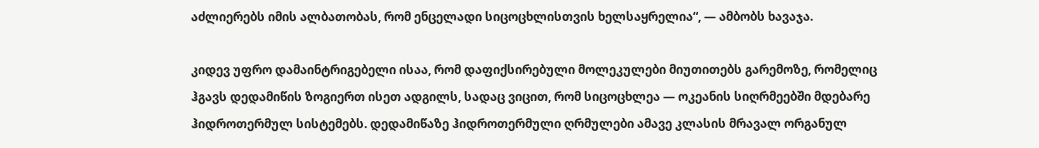აძლიერებს იმის ალბათობას, რომ ენცელადი სიცოცხლისთვის ხელსაყრელია“, — ამბობს ხავაჯა.

კიდევ უფრო დამაინტრიგებელი ისაა, რომ დაფიქსირებული მოლეკულები მიუთითებს გარემოზე, რომელიც ჰგავს დედამიწის ზოგიერთ ისეთ ადგილს, სადაც ვიცით, რომ სიცოცხლეა — ოკეანის სიღრმეებში მდებარე ჰიდროთერმულ სისტემებს. დედამიწაზე ჰიდროთერმული ღრმულები ამავე კლასის მრავალ ორგანულ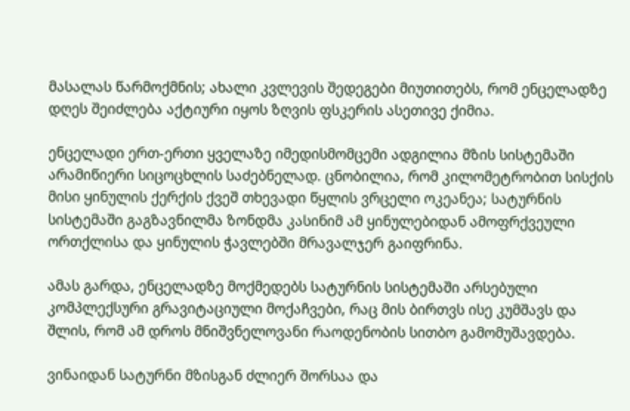მასალას წარმოქმნის; ახალი კვლევის შედეგები მიუთითებს, რომ ენცელადზე დღეს შეიძლება აქტიური იყოს ზღვის ფსკერის ასეთივე ქიმია.

ენცელადი ერთ-ერთი ყველაზე იმედისმომცემი ადგილია მზის სისტემაში არამიწიერი სიცოცხლის საძებნელად. ცნობილია, რომ კილომეტრობით სისქის მისი ყინულის ქერქის ქვეშ თხევადი წყლის ვრცელი ოკეანეა; სატურნის სისტემაში გაგზავნილმა ზონდმა კასინიმ ამ ყინულებიდან ამოფრქვეული ორთქლისა და ყინულის ჭავლებში მრავალჯერ გაიფრინა.

ამას გარდა, ენცელადზე მოქმედებს სატურნის სისტემაში არსებული კომპლექსური გრავიტაციული მოქაჩვები, რაც მის ბირთვს ისე კუმშავს და შლის, რომ ამ დროს მნიშვნელოვანი რაოდენობის სითბო გამომუშავდება.

ვინაიდან სატურნი მზისგან ძლიერ შორსაა და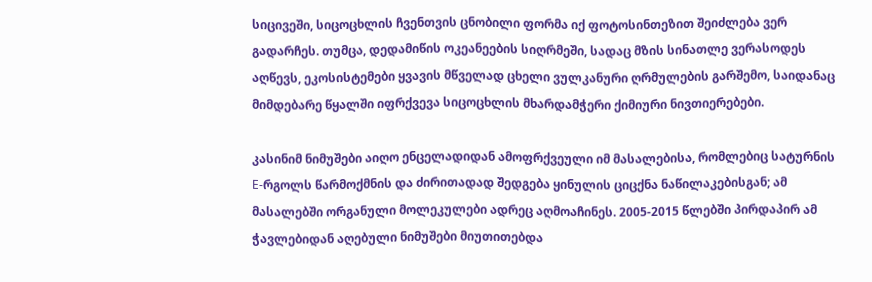სიცივეში, სიცოცხლის ჩვენთვის ცნობილი ფორმა იქ ფოტოსინთეზით შეიძლება ვერ გადარჩეს. თუმცა, დედამიწის ოკეანეების სიღრმეში, სადაც მზის სინათლე ვერასოდეს აღწევს, ეკოსისტემები ყვავის მწველად ცხელი ვულკანური ღრმულების გარშემო, საიდანაც მიმდებარე წყალში იფრქვევა სიცოცხლის მხარდამჭერი ქიმიური ნივთიერებები.

კასინიმ ნიმუშები აიღო ენცელადიდან ამოფრქვეული იმ მასალებისა, რომლებიც სატურნის E-რგოლს წარმოქმნის და ძირითადად შედგება ყინულის ციცქნა ნაწილაკებისგან; ამ მასალებში ორგანული მოლეკულები ადრეც აღმოაჩინეს. 2005-2015 წლებში პირდაპირ ამ ჭავლებიდან აღებული ნიმუშები მიუთითებდა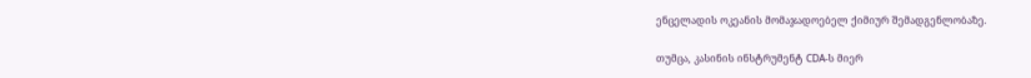ენცელადის ოკეანის მომაჯადოებელ ქიმიურ შემადგენლობაზე.

თუმცა, კასინის ინსტრუმენტ CDA-ს მიერ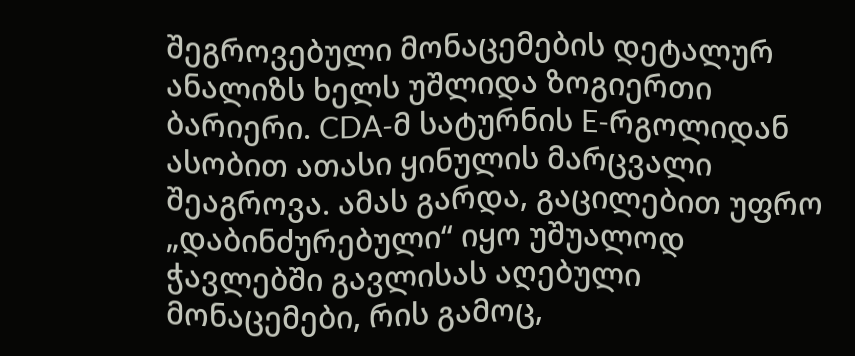შეგროვებული მონაცემების დეტალურ ანალიზს ხელს უშლიდა ზოგიერთი ბარიერი. CDA-მ სატურნის E-რგოლიდან ასობით ათასი ყინულის მარცვალი შეაგროვა. ამას გარდა, გაცილებით უფრო „დაბინძურებული“ იყო უშუალოდ ჭავლებში გავლისას აღებული მონაცემები, რის გამოც,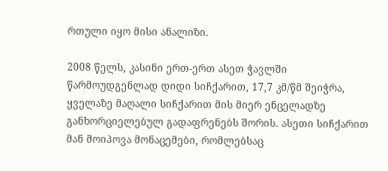რთული იყო მისი ანალიზი.

2008 წელს, კასინი ერთ-ერთ ასეთ ჭავლში წარმოუდგენლად დიდი სიჩქარით, 17,7 კმ/წმ შეიჭრა, ყველაზე მაღალი სიჩქარით მის მიერ ენცელადზე განხორციელებულ გადაფრენებს შორის. ასეთი სიჩქარით მან მოიპოვა მონაცემები, რომლებსაც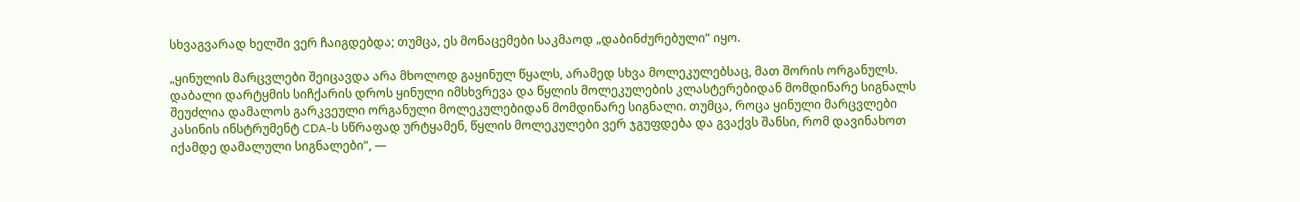სხვაგვარად ხელში ვერ ჩაიგდებდა; თუმცა, ეს მონაცემები საკმაოდ „დაბინძურებული“ იყო.

„ყინულის მარცვლები შეიცავდა არა მხოლოდ გაყინულ წყალს, არამედ სხვა მოლეკულებსაც, მათ შორის ორგანულს. დაბალი დარტყმის სიჩქარის დროს ყინული იმსხვრევა და წყლის მოლეკულების კლასტერებიდან მომდინარე სიგნალს შეუძლია დამალოს გარკვეული ორგანული მოლეკულებიდან მომდინარე სიგნალი. თუმცა, როცა ყინული მარცვლები კასინის ინსტრუმენტ CDA-ს სწრაფად ურტყამენ, წყლის მოლეკულები ვერ ჯგუფდება და გვაქვს შანსი, რომ დავინახოთ იქამდე დამალული სიგნალები“, —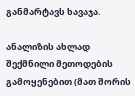განმარტავს ხავაჯა.

ანალიზის ახლად შექმნილი მეთოდების გამოყენებით (მათ შორის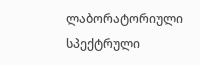ლაბორატორიული სპექტრული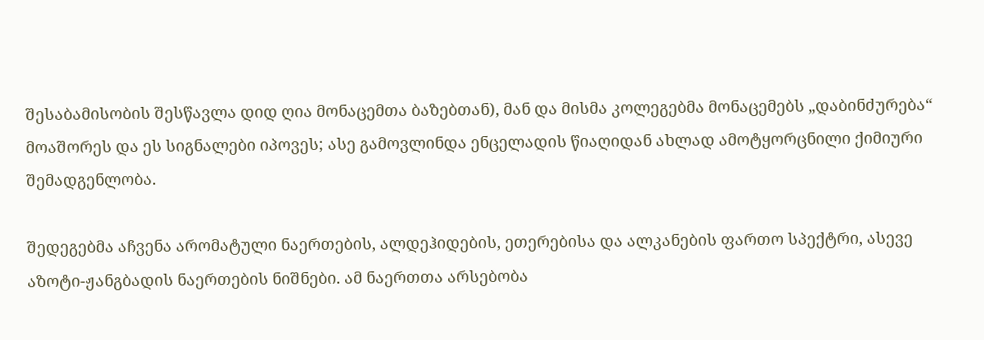შესაბამისობის შესწავლა დიდ ღია მონაცემთა ბაზებთან), მან და მისმა კოლეგებმა მონაცემებს „დაბინძურება“ მოაშორეს და ეს სიგნალები იპოვეს; ასე გამოვლინდა ენცელადის წიაღიდან ახლად ამოტყორცნილი ქიმიური შემადგენლობა.

შედეგებმა აჩვენა არომატული ნაერთების, ალდეჰიდების, ეთერებისა და ალკანების ფართო სპექტრი, ასევე აზოტი-ჟანგბადის ნაერთების ნიშნები. ამ ნაერთთა არსებობა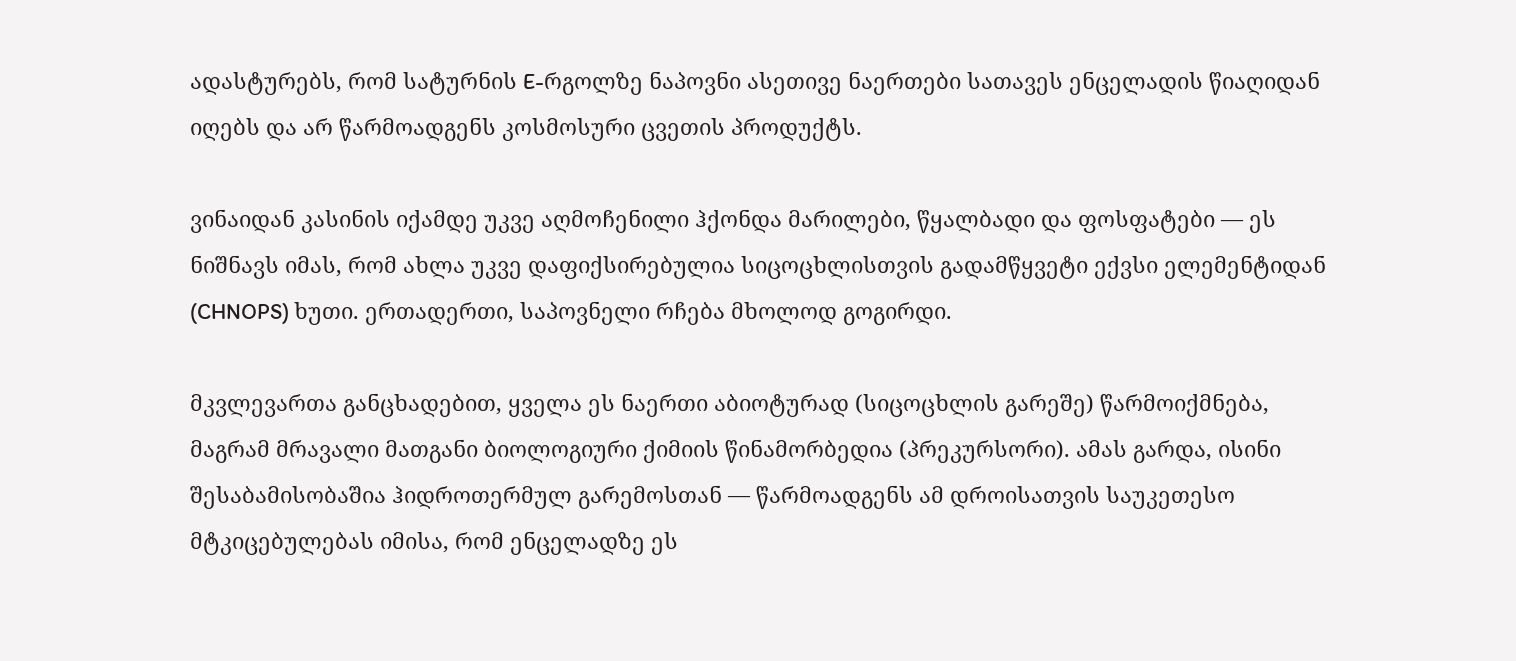ადასტურებს, რომ სატურნის E-რგოლზე ნაპოვნი ასეთივე ნაერთები სათავეს ენცელადის წიაღიდან იღებს და არ წარმოადგენს კოსმოსური ცვეთის პროდუქტს.

ვინაიდან კასინის იქამდე უკვე აღმოჩენილი ჰქონდა მარილები, წყალბადი და ფოსფატები — ეს ნიშნავს იმას, რომ ახლა უკვე დაფიქსირებულია სიცოცხლისთვის გადამწყვეტი ექვსი ელემენტიდან (CHNOPS) ხუთი. ერთადერთი, საპოვნელი რჩება მხოლოდ გოგირდი.

მკვლევართა განცხადებით, ყველა ეს ნაერთი აბიოტურად (სიცოცხლის გარეშე) წარმოიქმნება, მაგრამ მრავალი მათგანი ბიოლოგიური ქიმიის წინამორბედია (პრეკურსორი). ამას გარდა, ისინი შესაბამისობაშია ჰიდროთერმულ გარემოსთან — წარმოადგენს ამ დროისათვის საუკეთესო მტკიცებულებას იმისა, რომ ენცელადზე ეს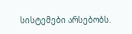სისტემები არსებობს.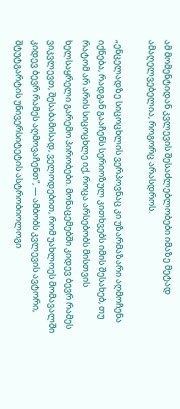ამ მომენტიდან კვლევის შესაძლებლობები იმაზე მეტად ამაღელვებელია, როგორც არასდროს.

„ენცელადზე სიცოცხლის ვერპოვნაც კი უზარმაზარი აღმოჩენა იქნება, რადგან გააჩენს სერიოზულ კითხვებს იმის შესახებ, თუ რატომ არ არის სიცოცხლე იქ, როცა არსებობს მისთვის ხელსაყრელი გარემო პირობები. მონაცემებში კიდევ ბევრ რამეს ვიკვლევთ, შესაბამისად, ველოდებით, რომ უახლოეს მომავალში კიდევ ბევრ რამეს აღმოვაჩენთ“, — ამბობს კვლევის ავტორი, შტუტგარტის უნივერსიტეტის ასტრობიოლოგი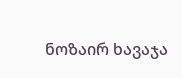ნოზაირ ხავაჯა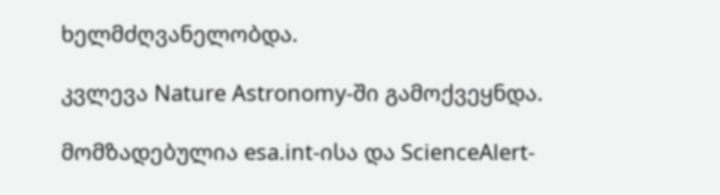ხელმძღვანელობდა.

კვლევა Nature Astronomy-ში გამოქვეყნდა.

მომზადებულია esa.int-ისა და ScienceAlert-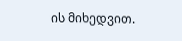ის მიხედვით.